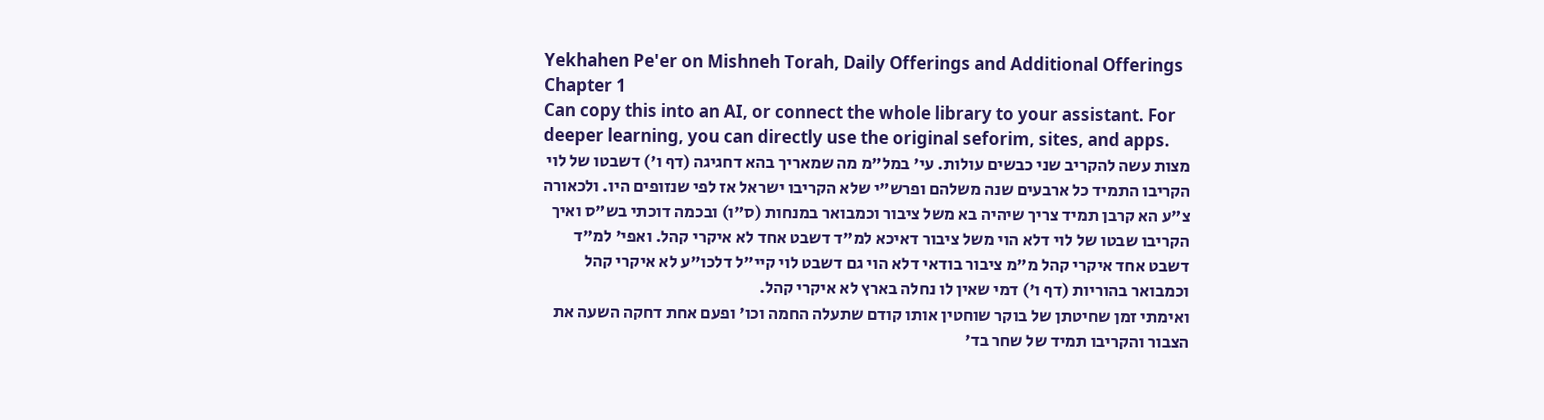Yekhahen Pe'er on Mishneh Torah, Daily Offerings and Additional Offerings Chapter 1
Can copy this into an AI, or connect the whole library to your assistant. For deeper learning, you can directly use the original seforim, sites, and apps.
מצות עשה להקריב שני כבשים עולות. עי' במל"מ מה שמאריך בהא דחגיגה (דף ו') דשבטו של לוי הקריבו התמיד כל ארבעים שנה משלהם ופרש"י שלא הקריבו ישראל אז לפי שנזופים היו. ולכאורה צ"ע הא קרבן תמיד צריך שיהיה בא משל ציבור וכמבואר במנחות (ס"ו) ובכמה דוכתי בש"ס ואיך הקריבו שבטו של לוי דלא הוי משל ציבור דאיכא למ"ד דשבט אחד לא איקרי קהל. ואפי' למ"ד דשבט אחד איקרי קהל מ"מ ציבור בודאי דלא הוי גם דשבט לוי קיי"ל דלכו"ע לא איקרי קהל וכמבואר בהוריות (דף ו') דמי שאין לו נחלה בארץ לא איקרי קהל.
ואימתי זמן שחיטתן של בוקר שוחטין אותו קודם שתעלה החמה וכו' ופעם אחת דחקה השעה את הצבור והקריבו תמיד של שחר בד'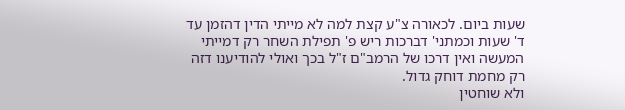שעות ביום. לכאורה צ"ע קצת למה לא מייתי הדין דהזמן עד ד' שעות וכמתני' דברכות ריש פ' תפילת השחר רק דמייתי המעשה ואין דרכו של הרמב"ם ז"ל בכך ואולי להודיענו דזה רק מחמת דוחק גדול.
ולא שוחטין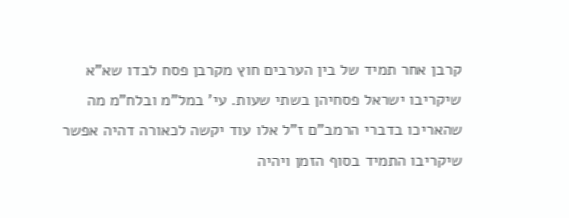קרבן אחר תמיד של בין הערבים חוץ מקרבן פסח לבדו שא"א שיקריבו ישראל פסחיהן בשתי שעות. עי' במל"מ ובלח"מ מה שהאריכו בדברי הרמב"ם ז"ל אלו עוד יקשה לכאורה דהיה אפשר שיקריבו התמיד בסוף הזמן ויהיה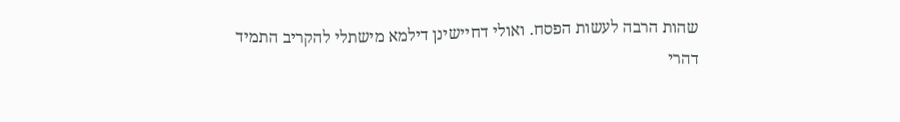שהות הרבה לעשות הפסח. ואולי דחיישינן דילמא מישתלי להקריב התמיד דהרי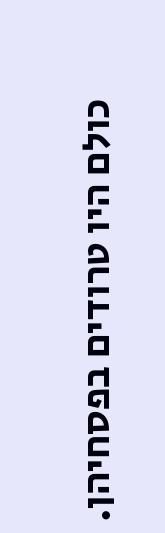כולם היו טרודים בפסחיהן.